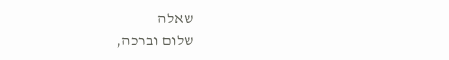שאלה
שלום וברכה,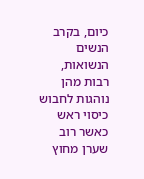כיום, בקרב הנשים הנשואות, רבות מהן נוהגות לחבוש כיסוי ראש כאשר רוב שערן מחוץ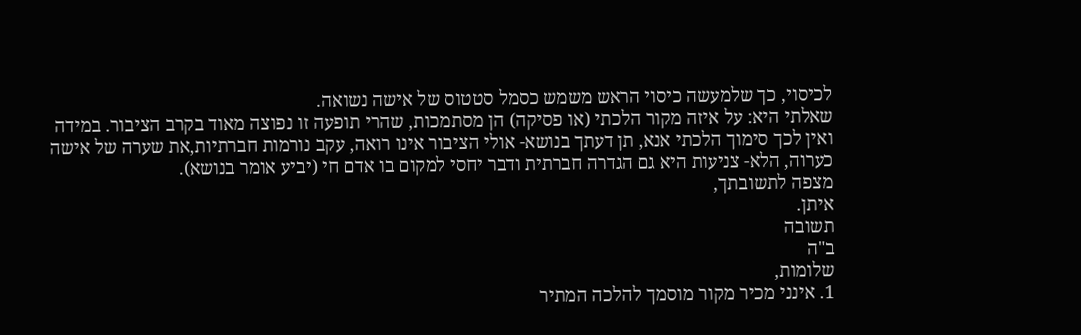לכיסוי, כך שלמעשה כיסוי הראש משמש כסמל סטטוס של אישה נשואה.
שאלתי היא: על איזה מקור הלכתי (או פסיקה) הן מסתמכות, שהרי תופעה זו נפוצה מאוד בקרב הציבור. במידה ואין לכך סימוך הלכתי אנא, תן דעתך בנושא- אולי הציבור אינו רואה, עקב נורמות חברתיות,את שערה של אישה כערוה, הלא- צניעות היא גם הגדרה חברתית ודבר יחסי למקום בו אדם חי (יביע אומר בנושא).
מצפה לתשובתך,
איתן.
תשובה
ב"ה
שלומות,
1. אינני מכיר מקור מוסמך להלכה המתיר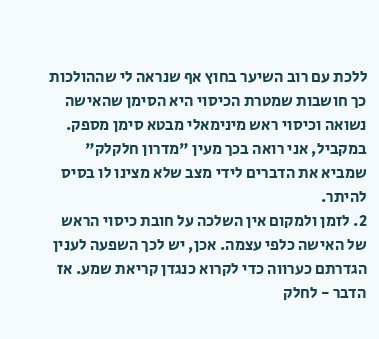ללכת עם רוב השיער בחוץ אף שנראה לי שההולכות כך חושבות שמטרת הכיסוי היא הסימן שהאישה נשואה וכיסוי ראש מינימאלי מבטא סימן מספק.
במקביל, אני רואה בכך מעין "מדרון חלקלק" שמביא את הדברים לידי מצב שלא מצינו לו בסיס להיתר.
2. לזמן ולמקום אין השלכה על חובת כיסוי הראש של האישה כלפי עצמה. אכן, יש לכך השפעה לענין הגדרתם כערווה כדי לקרוא כנגדן קריאת שמע. אז הדבר - לחלק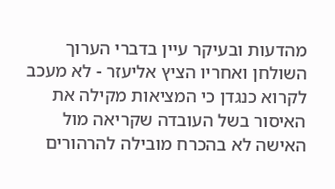מהדעות ובעיקר עיין בדברי הערוך השולחן ואחריו הציץ אליעזר - לא מעכב לקרוא כנגדן כי המציאות מקילה את האיסור בשל העובדה שקריאה מול האישה לא בהכרח מובילה להרהורים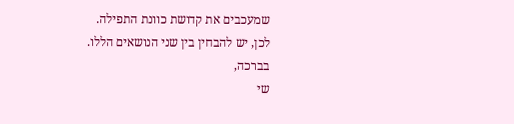שמעכבים את קדושת כוונת התפילה.
לכן, יש להבחין בין שני הנושאים הללו.
בברכה,
שי